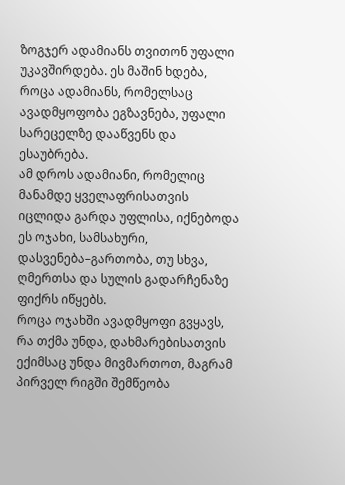ზოგჯერ ადამიანს თვითონ უფალი უკავშირდება. ეს მაშინ ხდება, როცა ადამიანს, რომელსაც ავადმყოფობა ეგზავნება, უფალი სარეცელზე დააწვენს და ესაუბრება.
ამ დროს ადამიანი, რომელიც მანამდე ყველაფრისათვის იცლიდა გარდა უფლისა, იქნებოდა ეს ოჯახი, სამსახური, დასვენება–გართობა, თუ სხვა, ღმერთსა და სულის გადარჩენაზე ფიქრს იწყებს.
როცა ოჯახში ავადმყოფი გვყავს, რა თქმა უნდა, დახმარებისათვის ექიმსაც უნდა მივმართოთ, მაგრამ პირველ რიგში შემწეობა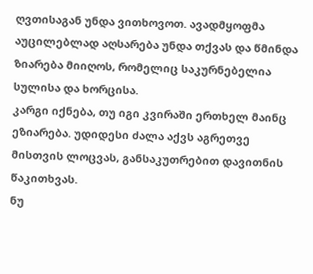ღვთისაგან უნდა ვითხოვოთ. ავადმყოფმა აუცილებლად აღსარება უნდა თქვას და წმინდა ზიარება მიიღოს, რომელიც საკურნებელია სულისა და ხორცისა.
კარგი იქნება, თუ იგი კვირაში ერთხელ მაინც ეზიარება. უდიდესი ძალა აქვს აგრეთვე მისთვის ლოცვას, განსაკუთრებით დავითნის წაკითხვას.
ნუ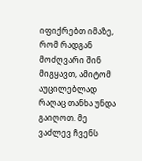იფიქრებთ იმაზე, რომ რადგან მოძღვარი შინ მიგყავთ, ამიტომ აუცილებლად რაღაც თანხა უნდა გაიღოთ. მე ვაძლევ ჩვენს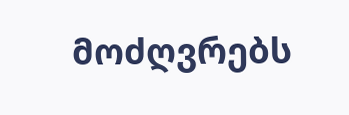მოძღვრებს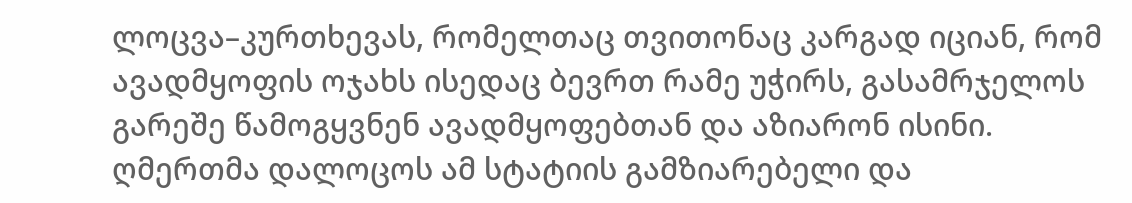ლოცვა–კურთხევას, რომელთაც თვითონაც კარგად იციან, რომ ავადმყოფის ოჯახს ისედაც ბევრთ რამე უჭირს, გასამრჯელოს გარეშე წამოგყვნენ ავადმყოფებთან და აზიარონ ისინი.
ღმერთმა დალოცოს ამ სტატიის გამზიარებელი და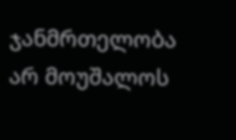ჯანმრთელობა არ მოუშალოს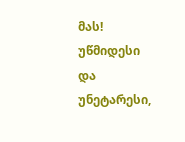მას!
უწმიდესი და უნეტარესი,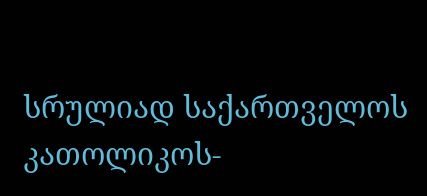სრულიად საქართველოს კათოლიკოს-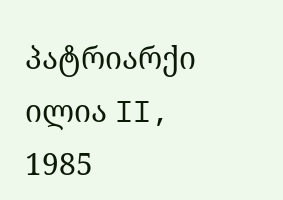პატრიარქი ილია II, 1985